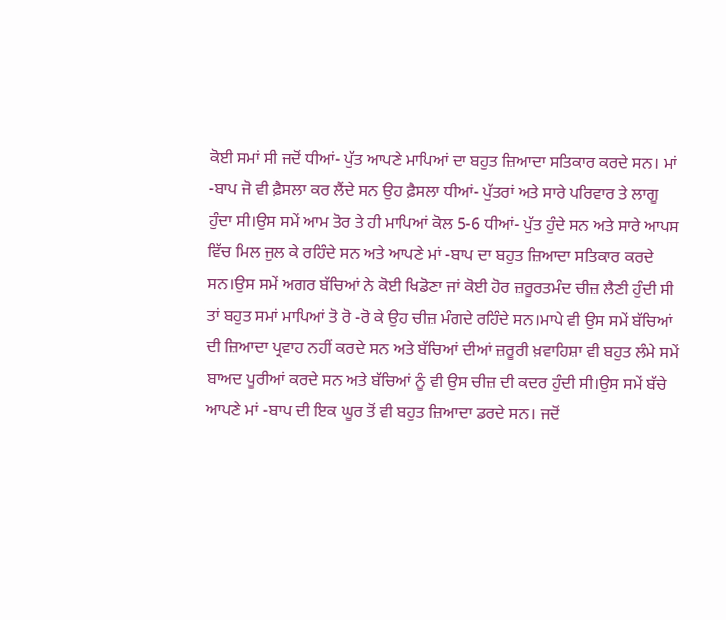ਕੋਈ ਸਮਾਂ ਸੀ ਜਦੋਂ ਧੀਆਂ- ਪੁੱਤ ਆਪਣੇ ਮਾਪਿਆਂ ਦਾ ਬਹੁਤ ਜ਼ਿਆਦਾ ਸਤਿਕਾਰ ਕਰਦੇ ਸਨ। ਮਾਂ -ਬਾਪ ਜੋ ਵੀ ਫ਼ੈਸਲਾ ਕਰ ਲੈਂਦੇ ਸਨ ਉਹ ਫ਼ੈਸਲਾ ਧੀਆਂ- ਪੁੱਤਰਾਂ ਅਤੇ ਸਾਰੇ ਪਰਿਵਾਰ ਤੇ ਲਾਗੂ ਹੁੰਦਾ ਸੀ।ਉਸ ਸਮੇਂ ਆਮ ਤੋਰ ਤੇ ਹੀ ਮਾਪਿਆਂ ਕੋਲ 5-6 ਧੀਆਂ- ਪੁੱਤ ਹੁੰਦੇ ਸਨ ਅਤੇ ਸਾਰੇ ਆਪਸ ਵਿੱਚ ਮਿਲ ਜੁਲ ਕੇ ਰਹਿੰਦੇ ਸਨ ਅਤੇ ਆਪਣੇ ਮਾਂ -ਬਾਪ ਦਾ ਬਹੁਤ ਜ਼ਿਆਦਾ ਸਤਿਕਾਰ ਕਰਦੇ ਸਨ।ਉਸ ਸਮੇਂ ਅਗਰ ਬੱਚਿਆਂ ਨੇ ਕੋਈ ਖਿਡੋਣਾ ਜਾਂ ਕੋਈ ਹੋਰ ਜ਼ਰੂਰਤਮੰਦ ਚੀਜ਼ ਲੈਣੀ ਹੁੰਦੀ ਸੀ ਤਾਂ ਬਹੁਤ ਸਮਾਂ ਮਾਪਿਆਂ ਤੋ ਰੋ -ਰੋ ਕੇ ਉਹ ਚੀਜ਼ ਮੰਗਦੇ ਰਹਿੰਦੇ ਸਨ।ਮਾਪੇ ਵੀ ਉਸ ਸਮੇਂ ਬੱਚਿਆਂ ਦੀ ਜ਼ਿਆਦਾ ਪ੍ਰਵਾਹ ਨਹੀਂ ਕਰਦੇ ਸਨ ਅਤੇ ਬੱਚਿਆਂ ਦੀਆਂ ਜ਼ਰੂਰੀ ਖ਼ਵਾਹਿਸ਼ਾ ਵੀ ਬਹੁਤ ਲੰਮੇ ਸਮੇਂ ਬਾਅਦ ਪੂਰੀਆਂ ਕਰਦੇ ਸਨ ਅਤੇ ਬੱਚਿਆਂ ਨੂੰ ਵੀ ਉਸ ਚੀਜ਼ ਦੀ ਕਦਰ ਹੁੰਦੀ ਸੀ।ਉਸ ਸਮੇਂ ਬੱਚੇ ਆਪਣੇ ਮਾਂ -ਬਾਪ ਦੀ ਇਕ ਘੂਰ ਤੋਂ ਵੀ ਬਹੁਤ ਜ਼ਿਆਦਾ ਡਰਦੇ ਸਨ। ਜਦੋਂ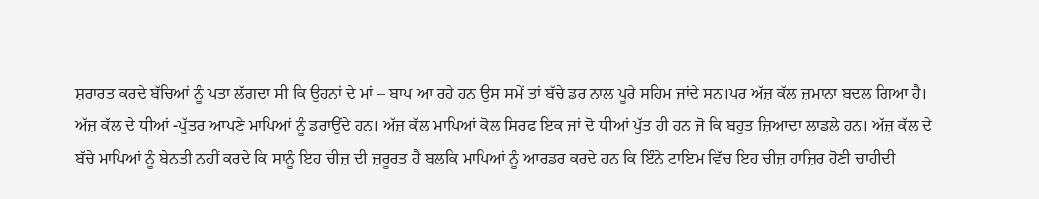ਸ਼ਰਾਰਤ ਕਰਦੇ ਬੱਚਿਆਂ ਨੂੰ ਪਤਾ ਲੱਗਦਾ ਸੀ ਕਿ ਉਹਨਾਂ ਦੇ ਮਾਂ – ਬਾਪ ਆ ਰਹੇ ਹਨ ਉਸ ਸਮੇਂ ਤਾਂ ਬੱਚੇ ਡਰ ਨਾਲ ਪੂਰੇ ਸਹਿਮ ਜਾਂਦੇ ਸਨ।ਪਰ ਅੱਜ਼ ਕੱਲ ਜ਼ਮਾਨਾ ਬਦਲ ਗਿਆ ਹੈ। ਅੱਜ਼ ਕੱਲ ਦੇ ਧੀਆਂ -ਪੁੱਤਰ ਆਪਣੇ ਮਾਪਿਆਂ ਨੂੰ ਡਰਾਉਂਦੇ ਹਨ। ਅੱਜ਼ ਕੱਲ ਮਾਪਿਆਂ ਕੋਲ ਸਿਰਫ ਇਕ ਜਾਂ ਦੋ ਧੀਆਂ ਪੁੱਤ ਹੀ ਹਨ ਜੋ ਕਿ ਬਹੁਤ ਜ਼ਿਆਦਾ ਲਾਡਲੇ ਹਨ। ਅੱਜ਼ ਕੱਲ ਦੇ ਬੱਚੇ ਮਾਪਿਆਂ ਨੂੰ ਬੇਨਤੀ ਨਹੀਂ ਕਰਦੇ ਕਿ ਸਾਨੂੰ ਇਹ ਚੀਜ਼ ਦੀ ਜ਼ਰੂਰਤ ਹੈ ਬਲਕਿ ਮਾਪਿਆਂ ਨੂੰ ਆਰਡਰ ਕਰਦੇ ਹਨ ਕਿ ਇੰਨੇ ਟਾਇਮ ਵਿੱਚ ਇਹ ਚੀਜ਼ ਹਾਜ਼ਿਰ ਹੋਣੀ ਚਾਹੀਦੀ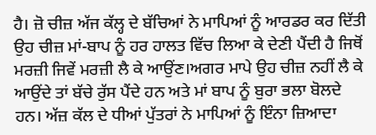ਹੈ। ਜ਼ੋ ਚੀਜ਼ ਅੱਜ ਕੱਲ੍ਹ ਦੇ ਬੱਚਿਆਂ ਨੇ ਮਾਪਿਆਂ ਨੂੰ ਆਰਡਰ ਕਰ ਦਿੱਤੀ ਉਹ ਚੀਜ਼ ਮਾਂ-ਬਾਪ ਨੂੰ ਹਰ ਹਾਲਤ ਵਿੱਚ ਲਿਆ ਕੇ ਦੇਣੀ ਪੈਂਦੀ ਹੈ ਜਿਥੋਂ ਮਰਜ਼ੀ ਜਿਵੇਂ ਮਰਜ਼ੀ ਲੈ ਕੇ ਆਉਂਣ।ਅਗਰ ਮਾਪੇ ਉਹ ਚੀਜ਼ ਨਹੀਂ ਲੈ ਕੇ ਆਉਂਦੇ ਤਾਂ ਬੱਚੇ ਰੁੱਸ ਪੈਂਦੇ ਹਨ ਅਤੇ ਮਾਂ ਬਾਪ ਨੂੰ ਬੁਰਾ ਭਲਾ ਬੋਲਦੇ ਹਨ। ਅੱਜ਼ ਕੱਲ ਦੇ ਧੀਆਂ ਪੁੱਤਰਾਂ ਨੇ ਮਾਪਿਆਂ ਨੂੰ ਇੰਨਾ ਜ਼ਿਆਦਾ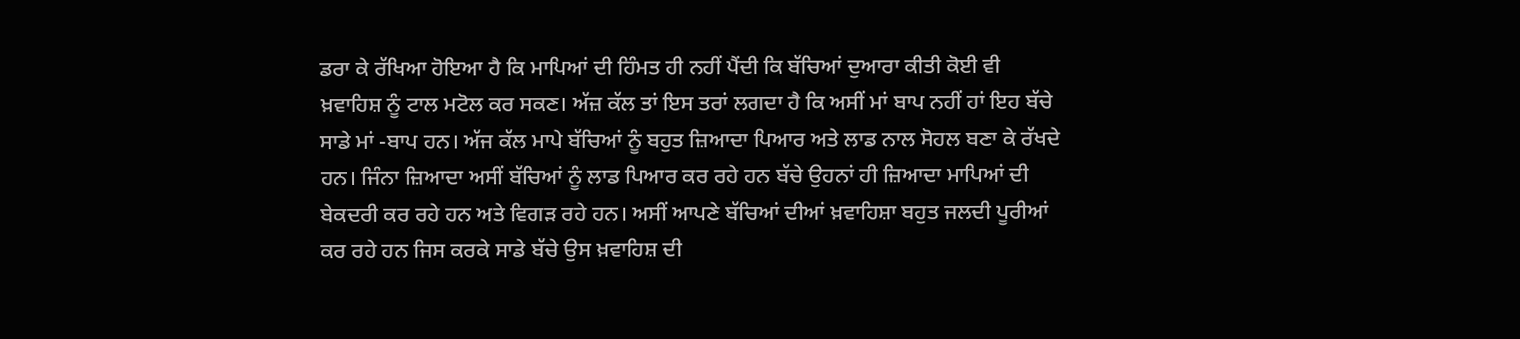ਡਰਾ ਕੇ ਰੱਖਿਆ ਹੋਇਆ ਹੈ ਕਿ ਮਾਪਿਆਂ ਦੀ ਹਿੰਮਤ ਹੀ ਨਹੀਂ ਪੈਂਦੀ ਕਿ ਬੱਚਿਆਂ ਦੁਆਰਾ ਕੀਤੀ ਕੋਈ ਵੀ ਖ਼ਵਾਹਿਸ਼ ਨੂੰ ਟਾਲ ਮਟੋਲ ਕਰ ਸਕਣ। ਅੱਜ਼ ਕੱਲ ਤਾਂ ਇਸ ਤਰਾਂ ਲਗਦਾ ਹੈ ਕਿ ਅਸੀਂ ਮਾਂ ਬਾਪ ਨਹੀਂ ਹਾਂ ਇਹ ਬੱਚੇ ਸਾਡੇ ਮਾਂ -ਬਾਪ ਹਨ। ਅੱਜ ਕੱਲ ਮਾਪੇ ਬੱਚਿਆਂ ਨੂੰ ਬਹੁਤ ਜ਼ਿਆਦਾ ਪਿਆਰ ਅਤੇ ਲਾਡ ਨਾਲ ਸੋਹਲ ਬਣਾ ਕੇ ਰੱਖਦੇ ਹਨ। ਜਿੰਨਾ ਜ਼ਿਆਦਾ ਅਸੀਂ ਬੱਚਿਆਂ ਨੂੰ ਲਾਡ ਪਿਆਰ ਕਰ ਰਹੇ ਹਨ ਬੱਚੇ ਉਹਨਾਂ ਹੀ ਜ਼ਿਆਦਾ ਮਾਪਿਆਂ ਦੀ ਬੇਕਦਰੀ ਕਰ ਰਹੇ ਹਨ ਅਤੇ ਵਿਗੜ ਰਹੇ ਹਨ। ਅਸੀਂ ਆਪਣੇ ਬੱਚਿਆਂ ਦੀਆਂ ਖ਼ਵਾਹਿਸ਼ਾ ਬਹੁਤ ਜਲਦੀ ਪੂਰੀਆਂ ਕਰ ਰਹੇ ਹਨ ਜਿਸ ਕਰਕੇ ਸਾਡੇ ਬੱਚੇ ਉਸ ਖ਼ਵਾਹਿਸ਼ ਦੀ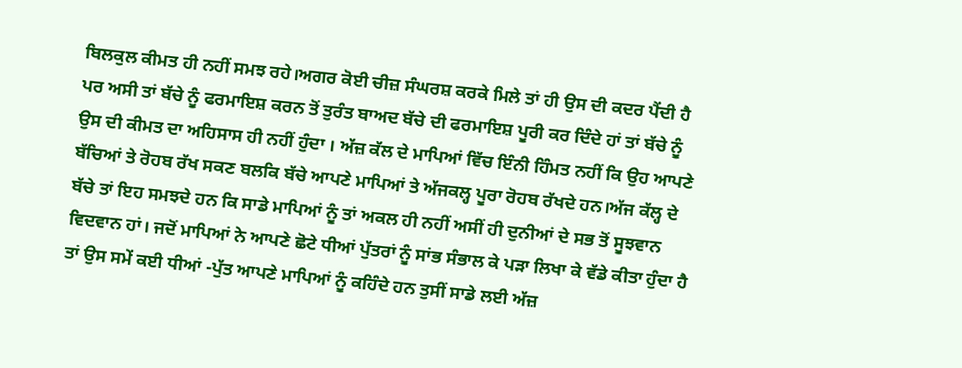ਬਿਲਕੁਲ ਕੀਮਤ ਹੀ ਨਹੀਂ ਸਮਝ ਰਹੇ।ਅਗਰ ਕੋਈ ਚੀਜ਼ ਸੰਘਰਸ਼ ਕਰਕੇ ਮਿਲੇ ਤਾਂ ਹੀ ਉਸ ਦੀ ਕਦਰ ਪੈਂਦੀ ਹੈ ਪਰ ਅਸੀ ਤਾਂ ਬੱਚੇ ਨੂੰ ਫਰਮਾਇਸ਼ ਕਰਨ ਤੋਂ ਤੁਰੰਤ ਬਾਅਦ ਬੱਚੇ ਦੀ ਫਰਮਾਇਸ਼ ਪੂਰੀ ਕਰ ਦਿੰਦੇ ਹਾਂ ਤਾਂ ਬੱਚੇ ਨੂੰ ਉਸ ਦੀ ਕੀਮਤ ਦਾ ਅਹਿਸਾਸ ਹੀ ਨਹੀਂ ਹੁੰਦਾ । ਅੱਜ਼ ਕੱਲ ਦੇ ਮਾਪਿਆਂ ਵਿੱਚ ਇੰਨੀ ਹਿੰਮਤ ਨਹੀਂ ਕਿ ਉਹ ਆਪਣੇ ਬੱਚਿਆਂ ਤੇ ਰੋਹਬ ਰੱਖ ਸਕਣ ਬਲਕਿ ਬੱਚੇ ਆਪਣੇ ਮਾਪਿਆਂ ਤੇ ਅੱਜਕਲ੍ਹ ਪੂਰਾ ਰੋਹਬ ਰੱਖਦੇ ਹਨ।ਅੱਜ ਕੱਲ੍ਹ ਦੇ ਬੱਚੇ ਤਾਂ ਇਹ ਸਮਝਦੇ ਹਨ ਕਿ ਸਾਡੇ ਮਾਪਿਆਂ ਨੂੰ ਤਾਂ ਅਕਲ ਹੀ ਨਹੀਂ ਅਸੀਂ ਹੀ ਦੁਨੀਆਂ ਦੇ ਸਭ ਤੋਂ ਸੂਝਵਾਨ ਵਿਦਵਾਨ ਹਾਂ। ਜਦੋਂ ਮਾਪਿਆਂ ਨੇ ਆਪਣੇ ਛੋਟੇ ਧੀਆਂ ਪੁੱਤਰਾਂ ਨੂੰ ਸਾਂਭ ਸੰਭਾਲ ਕੇ ਪੜਾ ਲਿਖਾ ਕੇ ਵੱਡੇ ਕੀਤਾ ਹੁੰਦਾ ਹੈ ਤਾਂ ਉਸ ਸਮੇਂ ਕਈ ਧੀਆਂ -ਪੁੱਤ ਆਪਣੇ ਮਾਪਿਆਂ ਨੂੰ ਕਹਿੰਦੇ ਹਨ ਤੁਸੀਂ ਸਾਡੇ ਲਈ ਅੱਜ਼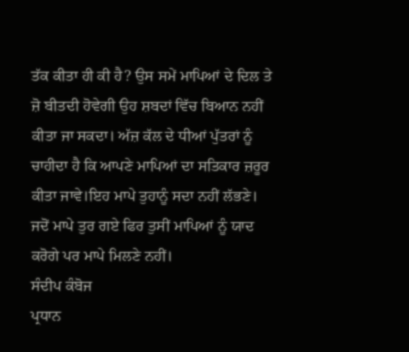ਤੱਕ ਕੀਤਾ ਹੀ ਕੀ ਹੈ? ਉਸ ਸਮੇਂ ਮਾਪਿਆਂ ਦੇ ਦਿਲ ਤੇ ਜ਼ੋ ਬੀਤਦੀ ਹੋਵੇਗੀ ਉਹ ਸ਼ਬਦਾਂ ਵਿੱਚ ਬਿਆਨ ਨਹੀਂ ਕੀਤਾ ਜਾ ਸਕਦਾ। ਅੱਜ਼ ਕੱਲ ਦੇ ਧੀਆਂ ਪੁੱਤਰਾਂ ਨੂੰ ਚਾਹੀਦਾ ਹੈ ਕਿ ਆਪਣੇ ਮਾਪਿਆਂ ਦਾ ਸਤਿਕਾਰ ਜ਼ਰੂਰ ਕੀਤਾ ਜਾਵੇ।ਇਹ ਮਾਪੇ ਤੁਹਾਨੂੰ ਸਦਾ ਨਹੀਂ ਲੱਭਣੇ। ਜਦੋਂ ਮਾਪੇ ਤੁਰ ਗਏ ਫਿਰ ਤੁਸੀਂ ਮਾਪਿਆਂ ਨੂੰ ਯਾਦ ਕਰੋਗੇ ਪਰ ਮਾਪੇ ਮਿਲਣੇ ਨਹੀਂ।
ਸੰਦੀਪ ਕੰਬੋਜ
ਪ੍ਰਧਾਨ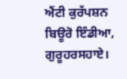ਐਂਟੀ ਕੁਰੱਪਸ਼ਨ ਬਿਊਰੋ ਇੰਡੀਆ, ਗੁਰੂਹਰਸਹਾਏ।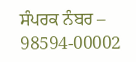ਸੰਪਰਕ ਨੰਬਰ – 98594-00002